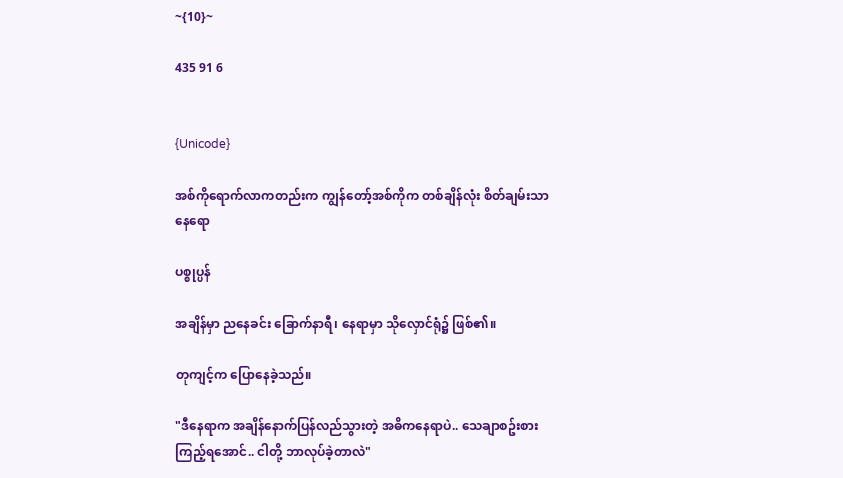~{10}~

435 91 6


{Unicode}

အစ်ကိုရောက်လာကတည်းက ကျွန်တော့်အစ်ကိုက တစ်ချိန်လုံး စိတ်ချမ်းသာနေရော

ပစ္စုပ္ပန်

အချိန်မှာ ညနေခင်း ခြောက်နာရီ၊ နေရာမှာ သိုလှောင်ရုံ၌ ဖြစ်၏။

တုကျင့်က ပြောနေခဲ့သည်။

"ဒီနေရာက အချိန်နောက်ပြန်လည်သွားတဲ့ အဓိကနေရာပဲ.. သေချာစဥ်းစားကြည့်ရအောင်.. ငါတို့ ဘာလုပ်ခဲ့တာလဲ"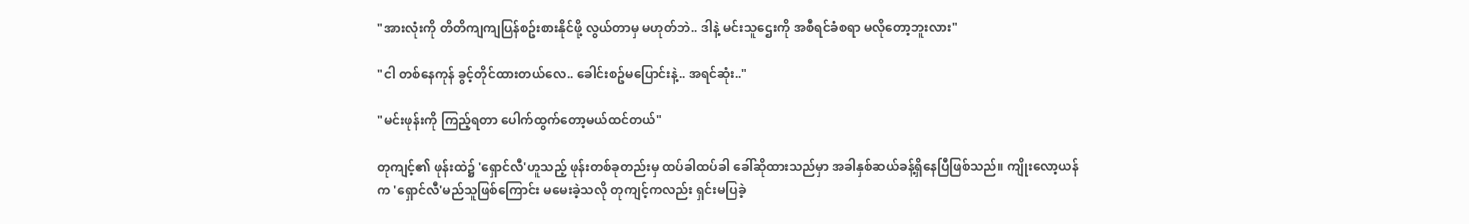"အားလုံးကို တိတိကျကျပြန်စဥ်းစားနိုင်ဖို့ လွယ်တာမှ မဟုတ်ဘဲ.. ဒါနဲ့ မင်းသူဌေးကို အစီရင်ခံစရာ မလိုတော့ဘူးလား"

"ငါ တစ်နေကုန် ခွင့်တိုင်ထားတယ်လေ.. ခေါင်းစဥ်မပြောင်းနဲ့.. အရင်ဆုံး.."

"မင်းဖုန်းကို ကြည့်ရတာ ပေါက်ထွက်တော့မယ်ထင်တယ်"

တုကျင့်၏ ဖုန်းထဲ၌ 'ရှောင်လီ'ဟူသည့် ဖုန်းတစ်ခုတည်းမှ ထပ်ခါထပ်ခါ ခေါ်ဆိုထားသည်မှာ အခါနှစ်ဆယ်ခန့်ရှိနေပြီဖြစ်သည်။ ကျိုးလော့ယန်က 'ရှောင်လီ'မည်သူဖြစ်ကြောင်း မမေးခဲ့သလို တုကျင့်ကလည်း ရှင်းမပြခဲ့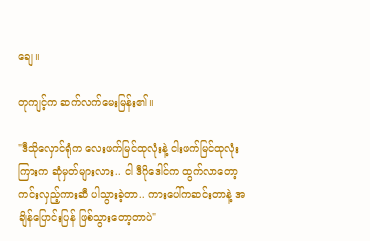ချေ။

တုကျင့်က ဆက်လက်မေးမြန်း၏။

"ဒီသိုလှောင်ရုံက လေးဖက်မြင်ထုလုံးနဲ့ ငါးဖက်မြင်ထုလုံးကြားက ဆုံမှတ်များလား.. ငါ ဒီဂိုဒေါင်က ထွက်လာတော့ ကင်းလှည့်ကားဆီ ပါသွားခဲ့တာ.. ကားပေါ်ကဆင်းတာနဲ့ အချိန်ပြောင်းပြန် ဖြစ်သွားတော့တာပဲ"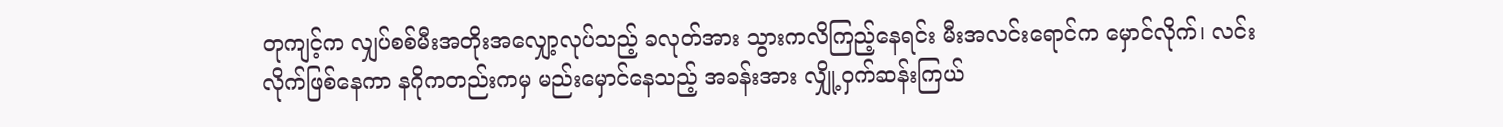တုကျင့်က လျှပ်စစ်မီးအတိုးအလျှော့လုပ်သည့် ခလုတ်အား သွားကလိကြည့်နေရင်း မီးအလင်းရောင်က မှောင်လိုက်၊ လင်းလိုက်ဖြစ်နေကာ နဂိုကတည်းကမှ မည်းမှောင်နေသည့် အခန်းအား လျှို့ဝှက်ဆန်းကြယ်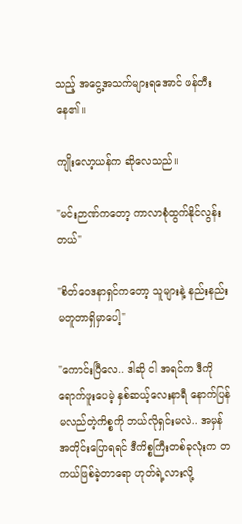သည့် အငွေ့အသက်များရအောင် ဖန်တီးနေ၏။

ကျိုးလော့ယန်က ဆိုလေသည်။

"မင်းဉာဏ်ကတော့ ကာလာစုံထွက်နိုင်လွန်းတယ်"

"စိတ်ဝေဒနာရှင်ကတော့ သူများနဲ့ နည်းနည်းမတူတာရှိမှာပေါ့"

"ကောင်းပြီလေ.. ဒါဆို ငါ အရင်က ဒီကို ရောက်ဖူးပေမဲ့ နှစ်ဆယ့်လေးနာရီ နောက်ပြန်မလည်တဲ့ကိစ္စကို ဘယ်လိုရှင်းမလဲ.. အမှန်အတိုင်းပြောရရင် ဒီကိစ္စကြီးတစ်ခုလုံးက တကယ်ဖြစ်ခဲ့တာရော ဟုတ်ရဲ့လားလို့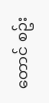တောင် စဥ်း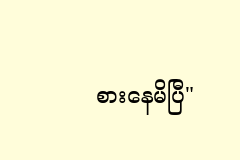စားနေမိပြီ"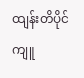ထျန်းတိပိုင်ကျူ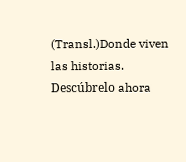(Transl.)Donde viven las historias. Descúbrelo ahora